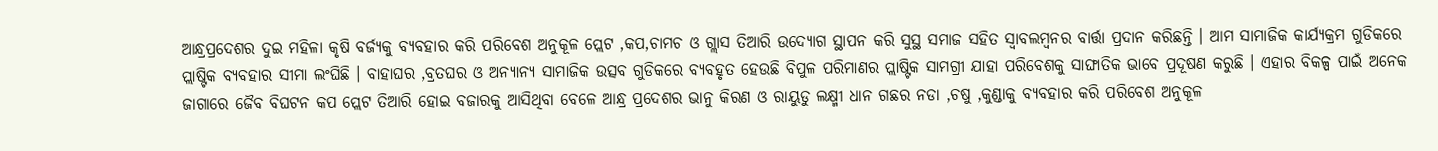ଆନ୍ଧ୍ରପ୍ରଦେଶର ଦୁଇ ମହିଳା କୃଷି ବର୍ଜ୍ୟକୁ ବ୍ୟବହାର କରି ପରିବେଶ ଅନୁକୂଳ ପ୍ଲେଟ ,କପ,ଚାମଚ ଓ ଗ୍ଲାସ ତିଆରି ଉଦ୍ୟୋଗ ସ୍ଥାପନ କରି ସୁସ୍ଥ ସମାଜ ସହିତ ସ୍ୱାବଲମ୍ବନର ବାର୍ତ୍ତା ପ୍ରଦାନ କରିଛନ୍ତି । ଆମ ସାମାଜିକ କାର୍ଯ୍ୟକ୍ରମ ଗୁଡିକରେ ପ୍ଲାଷ୍ଟିକ ବ୍ୟବହାର ସୀମା ଲଂଘିଛି । ବାହାଘର ,ବ୍ରତଘର ଓ ଅନ୍ୟାନ୍ୟ ସାମାଜିକ ଉତ୍ସବ ଗୁଡିକରେ ବ୍ୟବହୃତ ହେଉଛି ବିପୁଳ ପରିମାଣର ପ୍ଲାଷ୍ଟିକ ସାମଗ୍ରୀ ଯାହା ପରିବେଶକୁ ସାଙ୍ଘାତିକ ଭାବେ ପ୍ରଦୂଷଣ କରୁଛି । ଏହାର ବିକଳ୍ପ ପାଇଁ ଅନେକ ଜାଗାରେ ଜୈବ ବିଘଟନ କପ ପ୍ଲେଟ ତିଆରି ହୋଇ ବଜାରକୁ ଆସିଥିବା ବେଳେ ଆନ୍ଧ୍ର ପ୍ରଦେଶର ଭାନୁ କିରଣ ଓ ରାୟୁଡୁ ଲକ୍ଷ୍ମୀ ଧାନ ଗଛର ନଡା ,ଚଷୁ ,କୁଣ୍ଡାକୁ ବ୍ୟବହାର କରି ପରିବେଶ ଅନୁକୂଳ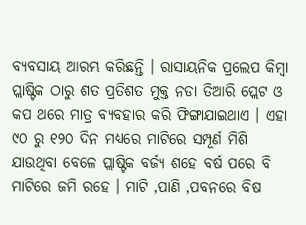ବ୍ୟବସାୟ ଆରମ୍ଭ କରିଛନ୍ତି । ରାସାୟନିକ ପ୍ରଲେପ କିମ୍ବା ପ୍ଲାଷ୍ଟିକ ଠାରୁ ଶତ ପ୍ରତିଶତ ମୁକ୍ତ ନଡା ତିଆରି ପ୍ଲେଟ ଓ କପ ଥରେ ମାତ୍ର ବ୍ୟବହାର କରି ଫିଙ୍ଗାଯାଇଥାଏ । ଏହା ୯୦ ରୁ ୧୨୦ ଦିନ ମଧ୍ୟରେ ମାଟିରେ ସମ୍ପୂର୍ଣ ମିଶି ଯାଉଥିବା ବେଳେ ପ୍ଲାଷ୍ଟିକ ବର୍ଜ୍ୟ ଶହେ ବର୍ଷ ପରେ ବି ମାଟିରେ ଜମି ରହେ । ମାଟି ,ପାଣି ,ପବନରେ ବିଷ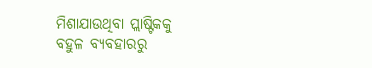ମିଶାଯାଉଥିବା ପ୍ଲାଷ୍ଟିକକୁ ବହୁଳ ବ୍ୟବହାରରୁ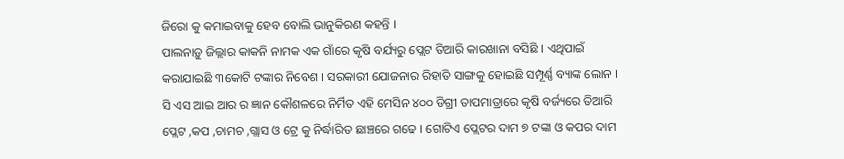ଜିରୋ କୁ କମାଇବାକୁ ହେବ ବୋଲି ଭାନୁକିରଣ କହନ୍ତି ।
ପାଲନାଡ଼ୁ ଜିଲ୍ଲାର କାକନି ନାମକ ଏକ ଗାଁରେ କୃଷି ବର୍ଯ୍ୟରୁ ପ୍ଲେଟ ତିଆରି କାରଖାନା ବସିଛି । ଏଥିପାଇଁ କରାଯାଇଛି ୩କୋଟି ଟଙ୍କାର ନିବେଶ । ସରକାରୀ ଯୋଜନାର ରିହାତି ସାଙ୍ଗକୁ ହୋଇଛି ସମ୍ପୂର୍ଣ୍ଣ ବ୍ୟାଙ୍କ ଲୋନ । ସି ଏସ ଆଇ ଆର ର ଜ୍ଞାନ କୌଶଳରେ ନିର୍ମିତ ଏହି ମେସିନ ୪୦୦ ଡିଗ୍ରୀ ତାପମାତ୍ରାରେ କୃଷି ବର୍ଜ୍ୟରେ ତିଆରି ପ୍ଲେଟ ,କପ ,ଚାମଚ ,ଗ୍ଲାସ ଓ ଟ୍ରେ କୁ ନିର୍ଦ୍ଧାରିତ ଛାଞ୍ଚରେ ଗଢେ । ଗୋଟିଏ ପ୍ଲେଟର ଦାମ ୭ ଟଙ୍କା ଓ କପର ଦାମ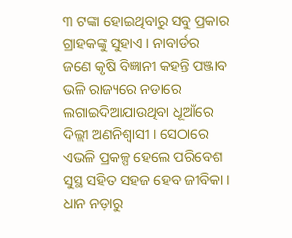୩ ଟଙ୍କା ହୋଇଥିବାରୁ ସବୁ ପ୍ରକାର ଗ୍ରାହକଙ୍କୁ ସୁହାଏ । ନାବାର୍ଡର ଜଣେ କୃଷି ବିଜ୍ଞାନୀ କହନ୍ତି ପଞ୍ଜାବ ଭଳି ରାଜ୍ୟରେ ନଡାରେ ଲଗାଇଦିଆଯାଉଥିବା ଧୂଆଁରେ ଦିଲ୍ଲୀ ଅଣନିଶ୍ୱାସୀ । ସେଠାରେ ଏଭଳି ପ୍ରକଳ୍ପ ହେଲେ ପରିବେଶ ସୁସ୍ଥ ସହିତ ସହଜ ହେବ ଜୀବିକା । ଧାନ ନଡ଼ାରୁ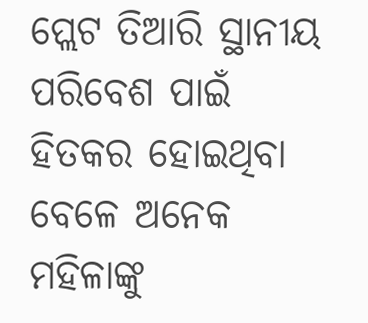ପ୍ଲେଟ ତିଆରି ସ୍ଥାନୀୟ ପରିବେଶ ପାଇଁ ହିତକର ହୋଇଥିବା ବେଳେ ଅନେକ ମହିଳାଙ୍କୁ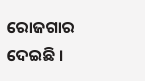ରୋଜଗାର ଦେଇଛି ।